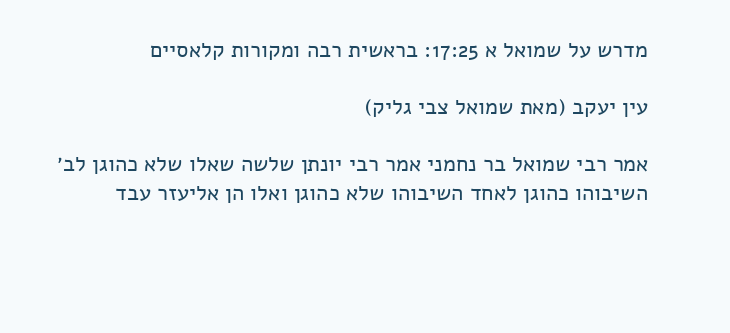מדרש על שמואל א 17:25: בראשית רבה ומקורות קלאסיים

עין יעקב (מאת שמואל צבי גליק)

אמר רבי שמואל בר נחמני אמר רבי יונתן שלשה שאלו שלא כהוגן לב׳ השיבוהו כהוגן לאחד השיבוהו שלא כהוגן ואלו הן אליעזר עבד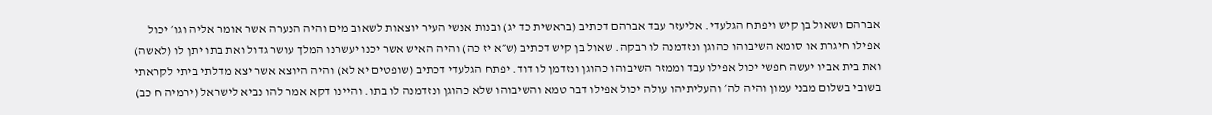אברהם ושאול בן קיש ויפתח הגלעדי. אליעזר עבד אברהם דכתיב (בראשית כד יג) ובנות אנשי העיר יוצאות לשאוב מים והיה הנערה אשר אומר אליה וגו׳ יכול אפילו חיגרת או סומא השיבוהו כהוגן ונזדמנה לו רבקה. שאול בן קיש דכתיב (ש״א יז כה) והיה האיש אשר יכנו יעשרנו המלך עושר גדול ואת בתו יתן לו (לאשה) ואת בית אביו יעשה חפשי יכול אפילו עבד וממזר השיבוהו כהוגן ונזדמן לו דוד. יפתח הגלעדי דכתיב (שופטים יא לא) והיה היוצא אשר יצא מדלתי ביתי לקראתי בשובי בשלום מבני עמון והיה לה׳ והעליתיהו עולה יכול אפילו דבר טמא והשיבוהו שלא כהוגן ונזדמנה לו בתו. והיינו דקא אמר להו נביא לישראל (ירמיה ח כב)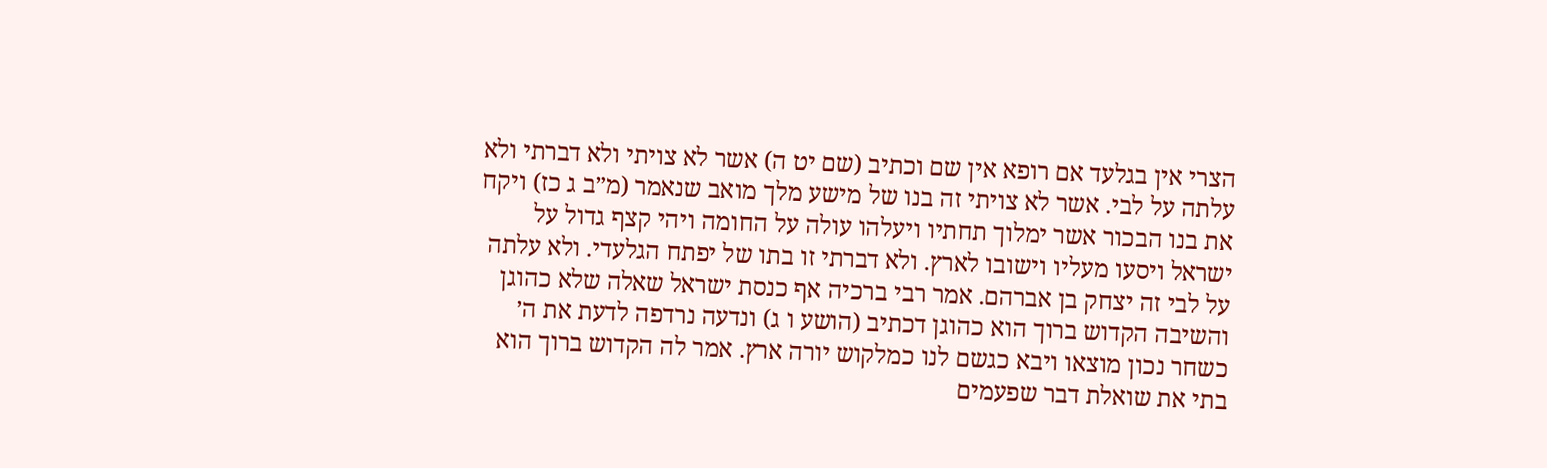הצרי אין בגלעד אם רופא אין שם וכתיב (שם יט ה) אשר לא צויתי ולא דברתי ולא עלתה על לבי. אשר לא צויתי זה בנו של מישע מלך מואב שנאמר (מ״ב ג כז) ויקח את בנו הבכור אשר ימלוך תחתיו ויעלהו עולה על החומה ויהי קצף גדול על ישראל ויסעו מעליו וישובו לארץ. ולא דברתי זו בתו של יפתח הגלעדי. ולא עלתה על לבי זה יצחק בן אברהם. אמר רבי ברכיה אף כנסת ישראל שאלה שלא כהוגן והשיבה הקדוש ברוך הוא כהוגן דכתיב (הושע ו ג) ונדעה נרדפה לדעת את ה׳ כשחר נכון מוצאו ויבא כגשם לנו כמלקוש יורה ארץ. אמר לה הקדוש ברוך הוא בתי את שואלת דבר שפעמים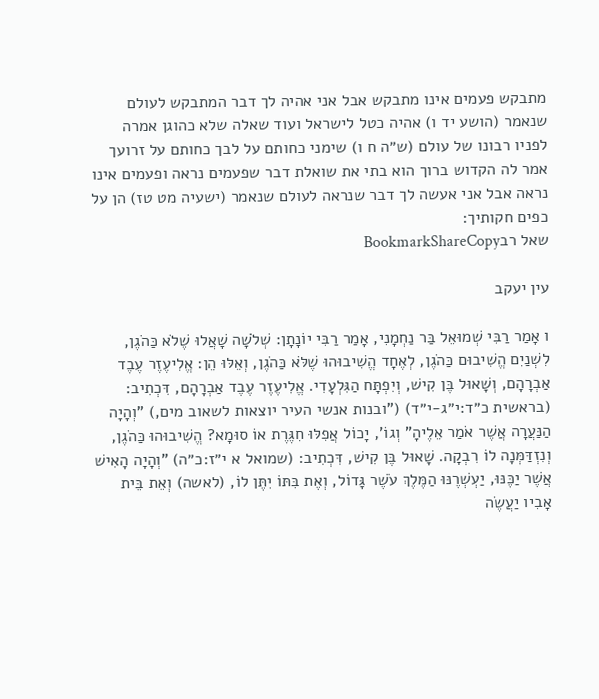מתבקש פעמים אינו מתבקש אבל אני אהיה לך דבר המתבקש לעולם שנאמר (הושע יד ו) אהיה כטל לישראל ועוד שאלה שלא כהוגן אמרה לפניו רבונו של עולם (ש״ה ח ו) שימני כחותם על לבך כחותם על זרועך אמר לה הקדוש ברוך הוא בתי את שואלת דבר שפעמים נראה ופעמים אינו נראה אבל אני אעשה לך דבר שנראה לעולם שנאמר (ישעיה מט טז) הן על כפים חקותיך:
שאל רבBookmarkShareCopy

עין יעקב

ו אָמַר רַבִּי שְׁמוּאֵל בַּר נַחְמָנִי, אָמַר רַבִּי יוֹנָתָן: שְׁלֹשָׁה שָׁאֲלוּ שֶׁלֹא כַּהֹגֶן, לִשְׁנַיִם הֱשִׁיבוּם כַּהֹגֶן, לְאֶחָד הֱשִׁיבוּהוּ שֶׁלֹּא כַּהֹגֶן, וְאֵלּוּ הֵן: אֱלִיעֶזֶר עֶבֶד אַבְרָהָם, וְשָׁאוּל בֶּן קִישׁ, וְיִפְתָּח הַגִּלְעָדִי. אֱלִיעֶזֶר עֶבֶד אַבְרָהָם, דִּכְתִיב: (בראשית כ״ד:י״ג-י״ד) ("ובנות אנשי העיר יוצאות לשאוב מים,) "וְהָיָה הַנַּעֲרָה אֲשֶׁר אֹמַר אֵלֶיהָ" וְגוֹ', יָכוֹל אֲפִלּוּ חִגֶּרֶת אוֹ סוּמָא? הֱשִׁיבוּהוּ כַּהֹגֶן, וְנִזְדַּמְּנָה לוֹ רִבְקָה. שָׁאוּל בֶּן קִישׁ, דִּכְתִיב: (שמואל א י״ז:כ״ה) "וְהָיָה הָאִישׁ אֲשֶׁר יַכֶּנּוּ, יַעְשְׁרֶנּוּ הַמֶּלֶךְ עֹשֶׁר גָּדוֹל, וְאֶת בִּתּוֹ יִתֶּן לוֹ, (לאשה) וְאֵת בֵּית אָבִיו יַעֲשֶׂה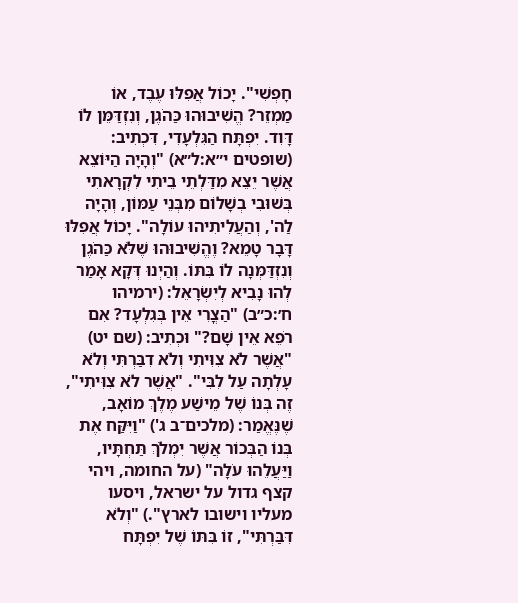חָפְשִׁי". יָכוֹל אֲפִלּוּ עֶבֶד, אוֹ מַמְזֵר? הֱשִׁיבוּהוּ כַּהֹגֶן, וְנִזְדַּמֵּן לוֹ דָּוִד. יִפְתָּח הַגִּלְעָדִי, דִּכְתִיב: (שופטים י״א:ל״א) "וְהָיָה הַיּוֹצֵא אֲשֶׁר יֵצֵא מִדַּלְתֵי בֵיתִי לִקְרָאתִי בְּשׁוּבִי בְשָׁלוֹם מִבְּנֵי עַמּוֹן, וְהָיָה לַה', וְהַעֲלִיתִיהוּ עוֹלָה". יָכוֹל אֲפִלּוּ דָּבָר טָמֵא? וֶהֱשִׁיבוּהוּ שֶׁלֹּא כַּהֹגֶן וְנִזְדַּמְּנָה לוֹ בִּתּוֹ. וְהַיְנוּ דְּקָא אָמַר לְהוּ נָבִיא לְיִשְׂרָאֵל: (ירמיהו ח׳:כ״ב) "הַצֳרִי אֵין בְּגִלְעָד? אִם רֹפֵא אֵין שָׁם?" וּכְתִיב: (שם יט) "אֲשֶׁר לֹא צִוִּיתִי וְלֹא דִבַּרְתִּי וְלֹא עָלְתָה עַל לִבִּי". "אֲשֶׁר לֹא צִוִּיתִי", זֶה בְּנוֹ שֶׁל מֵישַׁע מֶלֶךְ מוֹאָב, שֶׁנֶּאֱמַר: (מלכים־ב ג') "וַיִּקַּח אֶת בְּנוֹ הַבְּכוֹר אֲשֶׁר יִמְלֹךְ תַּחְתָּיו, וַיַּעֲלֵהוּ עֹלָה" (על החומה, ויהי קצף גדול על ישראל, ויסעו מעליו וישובו לארץ".) "וְלֹא דִּבַּרְתִּי", זוֹ בִּתּוֹ שֶׁל יִפְתָּח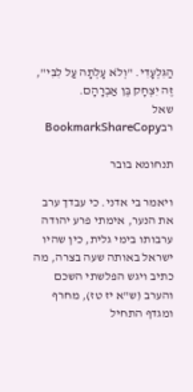הַגִּלְעָדִי. "וְלֹא עָלְתָה עַל לִבִּי", זֶה יִצְחָק בֶּן אַבְרָהָם.
שאל רבBookmarkShareCopy

תנחומא בובר

ויאמר בי אדני. כי עבדך ערב את הנער, אימתי פרע יהודה ערבותו בימי גלית, כין שהיו ישראל באותה שעה בצרה, מה כתיב ויגש הפלשתי השכם והערב (ש"א יז טז), מחרף ומגדף התחיל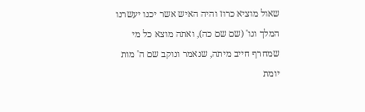שאול מוציא כרוז והיה האיש אשר יכנו יעשרנו המלך וגו' (שם שם כה), ואתה מוצא כל מי שמחרף חייב מיתה, שנאמר ונוקב שם ה' מות יומת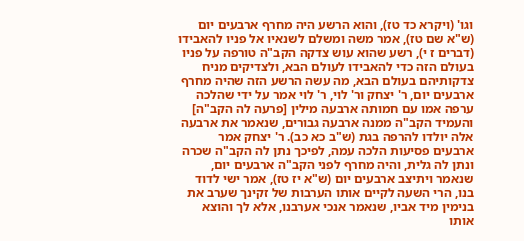וגו' (ויקרא כד טז), והוא הרשע היה מחרף ארבעים יום (ש"א שם טז), אמר משה ומשלם לשנאיו אל פניו להאבידו (דברים ז י), רשע שהוא עוש צדקה הקב"ה טורפה על פניו בעולם הזה כדי להאבידו לעולם הבא, ולצדיקים מניח צדקותיהם בעולם הבא, מה עשה הרשע הזה שהיה מחרף ארבעים יום, ר' יצחק ור' לוי, ר' לוי אמר על ידי שהלכה ערפה אמו עם חמותה ארבעה מילין [פרעה לה הקב"ה] והעמיד הקב"ה ממנה ארבעה גבורים, שנאמר את ארבעה אלה יולדו להרפה בגת (ש"ב כא כב). ר' יצחק אמר ארבעים פסיעות הלכה עמה, לפיכך נתן לה הקב"ה שכרה ונתן לה גלית, והיה מחרף לפני הקב"ה ארבעים יום, שנאמר ויתיצב ארבעים יום (ש"א יז טז), אמר ישי לדוד בנו, הרי השעה לקיים אותו הערבות של זקינך שערב את בנימין מיד אביו, שנאמר אנכי אערבנו, אלא לך והוצא אותו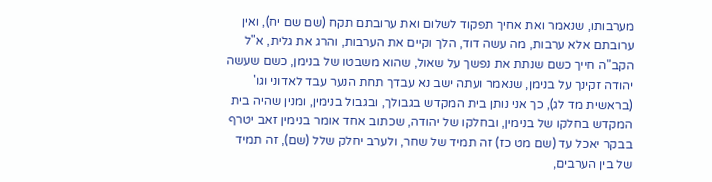מערבותו, שנאמר ואת אחיך תפקוד לשלום ואת ערובתם תקח (שם שם יח), ואין ערובתם אלא ערבות, מה עשה דוד, הלך וקיים את הערבות, והרג את גלית, א"ל הקב"ה חייך כשם שנתת את נפשך על שאול, שהוא משבטו של בנימן, כשם שעשה יהודה זקינך על בנימן, שנאמר ועתה ישב נא עבדך תחת הנער עבד לאדוני וגו' (בראשית מד לג), כך אני נותן בית המקדש בגבולך, ובגבול בנימין, ומנין שהיה בית המקדש בחלקו של בנימין, ובחלקו של יהודה, שכתוב אחד אומר בנימין זאב יטרף בבקר יאכל עד (שם מט כז) זה תמיד של שחר, ולערב יחלק שלל (שם), זה תמיד של בין הערבים,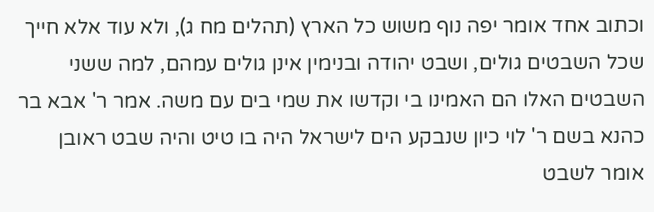וכתוב אחד אומר יפה נוף משוש כל הארץ (תהלים מח ג), ולא עוד אלא חייך שכל השבטים גולים, ושבט יהודה ובנימין אינן גולים עמהם, למה ששני השבטים האלו הם האמינו בי וקדשו את שמי בים עם משה. אמר ר' אבא בר כהנא בשם ר' לוי כיון שנבקע הים לישראל היה בו טיט והיה שבט ראובן אומר לשבט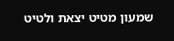שמעון מטיט יצאת ולטיט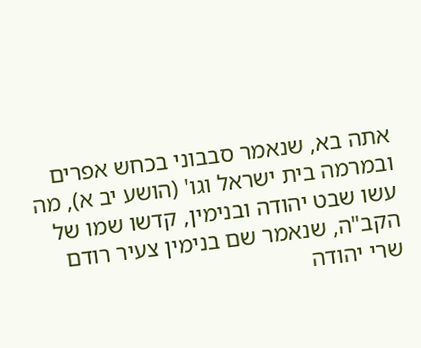אתה בא, שנאמר סבבוני בכחש אפרים ובמרמה בית ישראל וגו' (הושע יב א), מה עשו שבט יהודה ובנימין, קדשו שמו של הקב"ה, שנאמר שם בנימין צעיר רודם שרי יהודה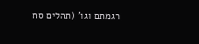רגמתם וגו' (תהלים סח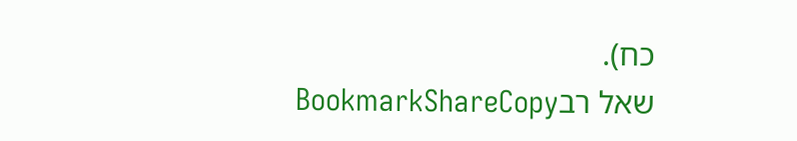כח).
שאל רבBookmarkShareCopy